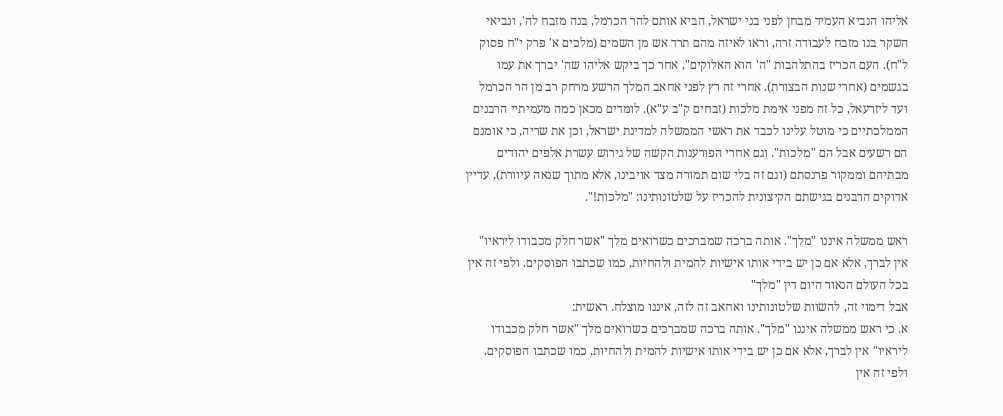אליהו הנביא העמיד מבחן לפני בני ישראל, הביא אותם להר הכרמל, בנה מזבח לה', ונביאי השקר בנו מזבח לעבודה זרה, וראו לאיזה מהם תרד אש מן השמים (מלכים א' פרק י"ח פסוק ל"ח). העם הכריז בהתלהבות "ה' הוא האלוקים", אחר כך ביקש אליהו שה' יברך את עמו בגשמים (אחרי שנות הבצורת). אחרי זה רץ לפני אחאב המלך הרשע מרחק רב מן הר הכרמל ועד ליזרעאל, כל זה מפני אימת מלכות (זבחים ק"ב ע"א). לומדים מכאן כמה מעמיתיי הרבנים הממלכתיים כי מוטל עלינו לכבד את ראשי הממשלה למדינת ישראל, וכן את שריה, כי אומנם הם רשעים אבל הם "מלכות". וגם אחרי הפורענות הקשה של גירוש עשרת אלפים יהודים מבתיהם וממקור פרנסתם (וגם זה בלי שום תמורה מצד אויבינו, אלא מתוך שנאה עיוורת), עדיין אדוקים הרבנים בגישתם הקיצונית להכריז על שלטונותינו: "מלכות!".

ראש ממשלה איננו "מלך". אותה ברכה שמברכים כשרואים מלך "אשר חלק מכבודו ליראיו" אין לברך, אלא אם כן יש בידי אותו אישיות להמית ולהחיות, כמו שכתבו הפוסקים. ולפי זה אין בכל העולם הנאור היום דין "מלך"
אבל דימוי זה, להשוות שלטונותינו ואחאב זה לזה, איננו מוצלח. ראשית:
א. כי ראש ממשלה איננו "מלך". אותה ברכה שמברכים כשרואים מלך "אשר חלק מכבודו ליראיו" אין לברך, אלא אם כן יש בידי אותו אישיות להמית ולהחיות, כמו שכתבו הפוסקים. ולפי זה אין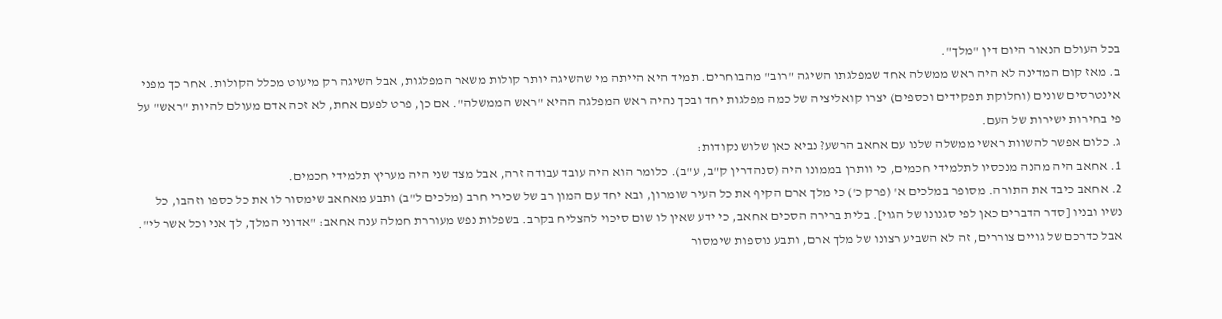בכל העולם הנאור היום דין "מלך".
ב. מאז קום המדינה לא היה ראש ממשלה אחד שמפלגתו השיגה "רוב" מהבוחרים. תמיד היא הייתה מי שהשיגה יותר קולות משאר המפלגות, אבל השיגה רק מיעוט מכלל הקולות. אחר כך מפני אינטרסים שונים (וחלוקת תפקידים וכספים) יצרו קואליציה של כמה מפלגות יחד ובכך נהיה ראש המפלגה ההיא "ראש הממשלה". אם כן, פרט לפעם אחת, לא זכה אדם מעולם להיות "ראש" על פי בחירות ישירות של העם.
ג. כלום אפשר להשוות ראשי ממשלה שלנו עם אחאב הרשע? נביא כאן שלוש נקודות:
1. אחאב היה מהנה מנכסיו לתלמידי חכמים, כי וותרן בממונו היה (סנהדרין ק"ב, ע"ב). כלומר הוא היה עובד עבודה זרה, אבל מצד שני היה מעריץ תלמידי חכמים.
2. אחאב כיבד את התורה. מסופר במלכים א' (פרק כ') כי מלך ארם הקיף את כל העיר שומרון, ובא יחד עם המון רב של שכירי חרב (מלכים ל"ב) ותבע מאחאב שימסור לו את כל כספו וזהבו, כל נשיו ובניו [סדר הדברים כאן לפי סגנונו של הגוי]. בלית ברירה הסכים אחאב, כי ידע שאין לו שום סיכוי להצליח בקרב. בשפלות נפש מעוררת חמלה ענה אחאב: "אדוני המלך, לך אני וכל אשר לי". אבל כדרכם של גויים צוררים, זה לא השביע רצונו של מלך ארם, ותבע נוספות שימסור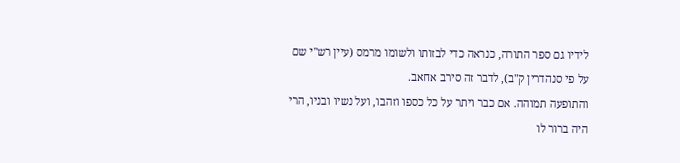לידיו גם ספר התורה, כנראה כדי לבזותו ולשומו מרמס (עיין רש"י שם על פי סנהדרין ק"ב), לדבר זה סירב אחאב.
והתופעה תמוהה. אם כבר ויתר על כל כספו וזהבו, ועל נשיו ובניו, הרי היה ברור לו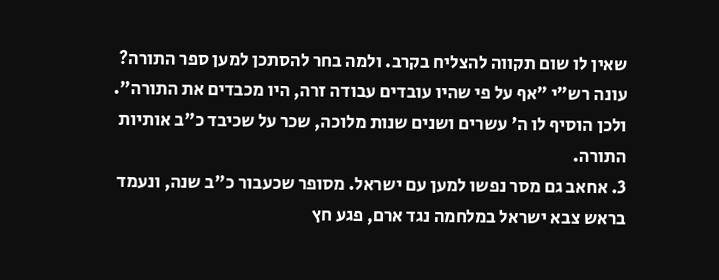שאין לו שום תקווה להצליח בקרב. ולמה בחר להסתכן למען ספר התורה? עונה רש"י "אף על פי שהיו עובדים עבודה זרה, היו מכבדים את התורה". ולכן הוסיף לו ה' עשרים ושנים שנות מלוכה, שכר על שכיבד כ"ב אותיות התורה.
3. אחאב גם מסר נפשו למען עם ישראל. מסופר שכעבור כ"ב שנה, ונעמד בראש צבא ישראל במלחמה נגד ארם, פגע חץ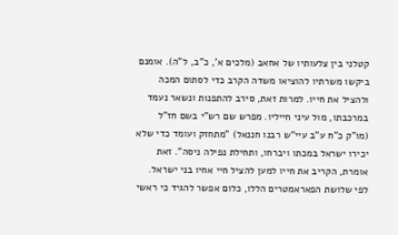קטלני בין צלעותיו של אחאב (מלכים א', כ"ב, ל"ה). אומנם ביקשו משרתיו להוציאו משדה הקרב כדי לסתום המכה ולהציל את חייו. למרות זאת, סירב להתפנות ונשאר נעמד במרכבתו, מול עיני חייליו. מפרש שם רש"י בשם חז"ל (מו"ק כ"ח ע"ב עיי"ש רבנו חננאל) "מתחזק ועומד כדי שלא יכירו ישראל במכתו ויברחו, ותחילת נפילה ניסה". זאת אומרת, הקריב את חייו למען להציל חיי אחיו בני ישראל.
לפי שלושת הפאראמטרים הללו, כלום אפשר להגיד כי ראשי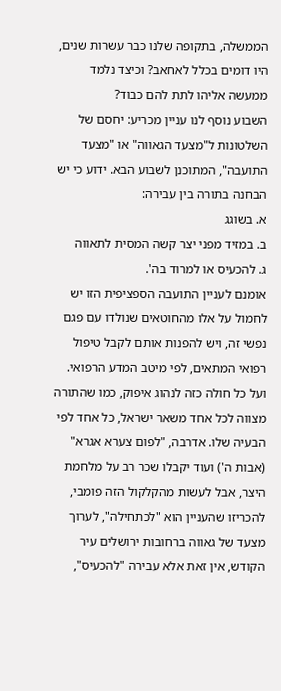הממשלה, בתקופה שלנו כבר עשרות שנים, היו דומים בכלל לאחאב? וכיצד נלמד ממעשה אליהו לתת להם כבוד?
השבוע נוסף לנו עניין מכריע: יחסם של השלטונות ל"מצעד הגאווה" או "מצעד התועבה", המתוכנן לשבוע הבא. ידוע כי יש הבחנה בתורה בין עבירה:
א. בשוגג
ב. במזיד מפני יצר קשה המסית לתאווה
ג. להכעיס או למרוד בה'.
אומנם לעניין התועבה הספציפית הזו יש לחמול על אלו מהחוטאים שנולדו עם פגם נפשי זה, ויש להפנות אותם לקבל טיפול רפואי המתאים, לפי מיטב המדע הרפואי. ועל כל חולה כזה לנהוג איפוק, כמו שהתורה מצווה לכל אחד משאר ישראל, כל אחד לפי הבעיה שלו. אדרבה, "לפום צערא אגרא" (אבות ה') ועוד יקבלו שכר רב על מלחמת היצר, אבל לעשות מהקלקול הזה פומבי, להכריזו שהעניין הוא "לכתחילה", לערוך מצעד של גאווה ברחובות ירושלים עיר הקודש, אין זאת אלא עבירה "להכעיס",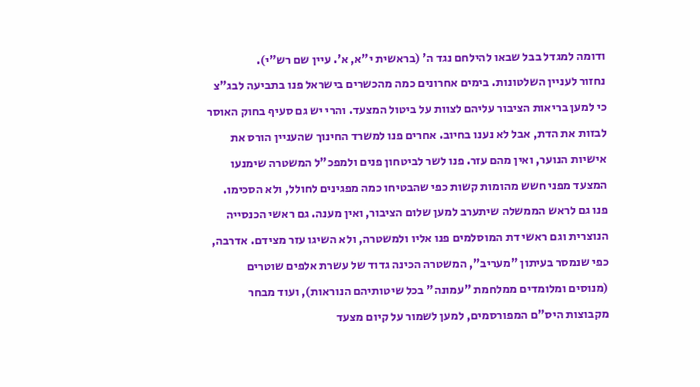ודומה למגדל בבל שבאו להילחם נגד ה' (בראשית י"א, א'. עיין שם רש"י).
נחזור לעניין השלטונות. בימים אחרונים כמה מהכשרים בישראל פנו בתביעה לבג"צ כי למען בריאות הציבור עליהם לצוות על ביטול המצעד. והרי יש גם סעיף בחוק האוסר לבזות את הדת, אבל לא נענו בחיוב. אחרים פנו למשרד החינוך שהעניין הורס את אישיות הנוער, ואין מהם עזר. פנו לשר לביטחון פנים ולמפכ"ל המשטרה שימנעו המצעד מפני חשש מהומות קשות כפי שהבטיחו כמה מפגינים לחולל, ולא הסכימו. פנו גם לראש הממשלה שיתערב למען שלום הציבור, ואין מענה. גם ראשי הכנסייה הנוצרית וגם ראשי דת המוסלמים פנו אליו ולמשטרה, ולא השיגו עזר מצידם. אדרבה, כפי שנמסר בעיתון "מעריב", המשטרה הכינה גדוד של עשרת אלפים שוטרים (מנוסים ומלומדים ממלחמת "עמונה" בכל שיטותיהם הנוראות), ועוד מבחר מקבוצות היס"ם המפורסמים, למען לשמור על קיום מצעד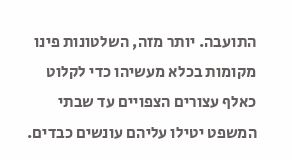התועבה. יותר מזה, השלטונות פינו מקומות בכלא מעשיהו כדי לקלוט כאלף עצורים הצפויים עד שבתי המשפט יטילו עליהם עונשים כבדים.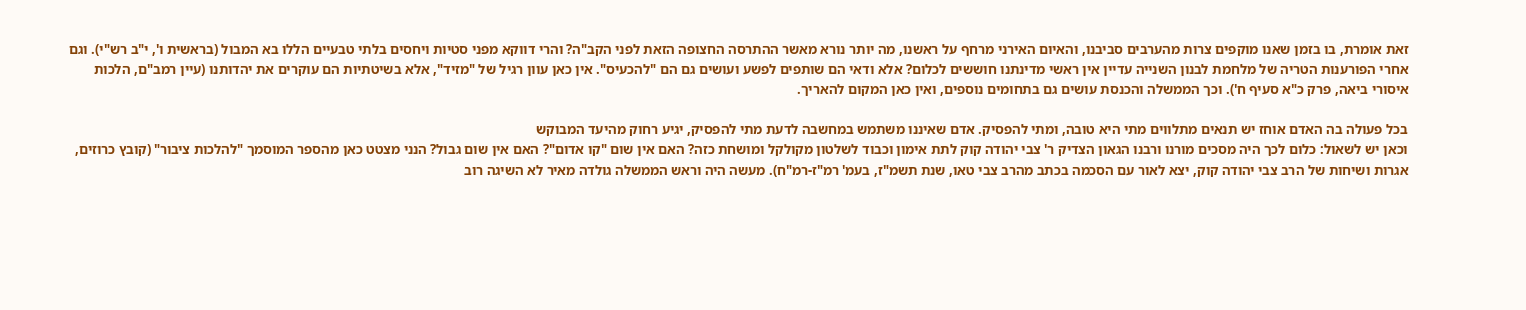זאת אומרת, בו בזמן שאנו מוקפים צרות מהערבים סביבנו, והאיום האירני מרחף על ראשנו, מה יותר נורא מאשר ההתרסה החצופה הזאת לפני הקב"ה? והרי דווקא מפני סטיות ויחסים בלתי טבעיים הללו בא המבול (בראשית ו', י"ב רש"י). וגם אחרי הפורענות הטריה של מלחמת לבנון השנייה עדיין אין ראשי מדינתנו חוששים לכלום? אלא ודאי הם שותפים לפשע ועושים גם הם "להכעיס". אין כאן עוון רגיל של "מזיד", אלא בשיטתיות הם עוקרים את יהדותנו (עיין רמב"ם, הלכות איסורי ביאה, פרק כ"א סעיף ח'). וכך הממשלה והכנסת עושים גם בתחומים נוספים, ואין כאן המקום להאריך.

בכל פעולה בה האדם אוחז יש תנאים מתלווים מתי היא טובה, ומתי להפסיק. אדם שאיננו משתמש במחשבה לדעת מתי להפסיק, יגיע רחוק מהיעד המבוקש
וכאן יש לשאול: כלום לכך היה מסכים מורנו ורבנו הגאון הצדיק ר' צבי יהודה קוק לתת אימון וכבוד לשלטון מקולקל ומושחת כזה? האם אין שום "קו אדום"? האם אין שום גבול? הנני מצטט כאן מהספר המוסמך "להלכות ציבור" (קובץ כרוזים, אגרות ושיחות של הרב צבי יהודה קוק, יצא לאור עם הסכמה בכתב מהרב צבי טאו, שנת תשמ"ז, בעמ' רמ"ז-רמ"ח). מעשה היה וראש הממשלה גולדה מאיר לא השיגה רוב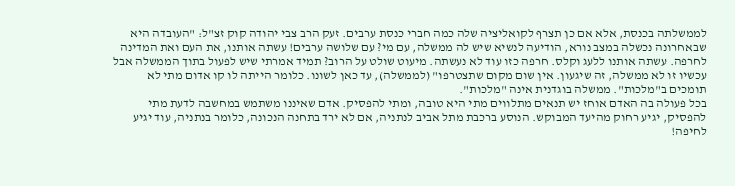לממשלתה בכנסת, אלא אם כן תצרף לקואליציה שלה כמה חברי כנסת ערבים. זעק הרב צבי יהודה קוק זצ"ל: "העובדה היא שבאחרונה נכשלה במצב נורא, הודיעה לנשיא שיש לה ממשלה, עם מי? עם שלושה ערבים! עשתה אותנו, את העם ואת המדינה לחרפה. עשתה אותנו ללעג וקלס. חרפה כזו עוד לא נעשתה. מיעוט שולט על הרוב? תמיד אמרתי שיש לפעול בתוך הממשלה אבל עכשיו זו לא ממשלה, זה שיגעון. אין שום מקום שתצטרפו" (לממשלה), עד כאן לשונו. כלומר הייתה לו קו אדום מתי לא תומכים ב"מלכות". ממשלה בוגדנית אינה "מלכות".
בכל פעולה בה האדם אוחז יש תנאים מתלווים מתי היא טובה, ומתי להפסיק. אדם שאיננו משתמש במחשבה לדעת מתי להפסיק, יגיע רחוק מהיעד המבוקש. הנוסע ברכבת מתל אביב לנתניה, אם לא ירד בתחנה הנכונה, כלומר בנתניה, עוד יגיע לחיפה!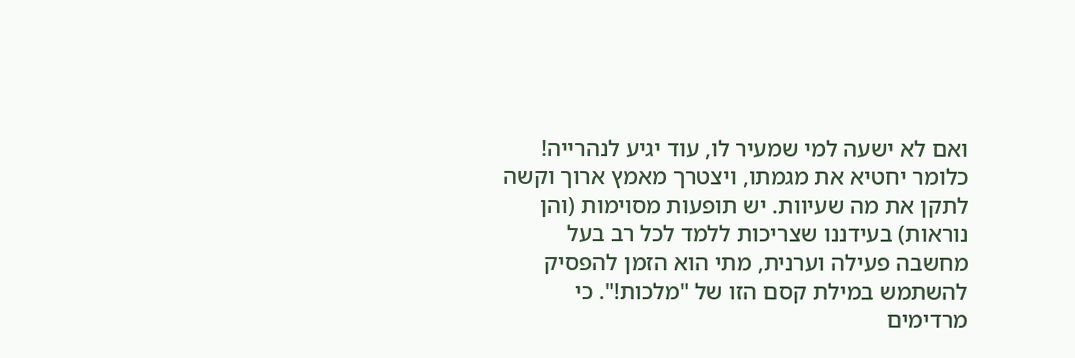ואם לא ישעה למי שמעיר לו, עוד יגיע לנהרייה! כלומר יחטיא את מגמתו, ויצטרך מאמץ ארוך וקשה לתקן את מה שעיוות. יש תופעות מסוימות (והן נוראות) בעידננו שצריכות ללמד לכל רב בעל מחשבה פעילה וערנית, מתי הוא הזמן להפסיק להשתמש במילת קסם הזו של "מלכות!". כי מרדימים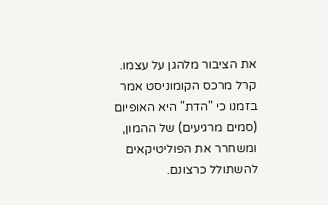את הציבור מלהגן על עצמו.
קרל מרכס הקומוניסט אמר בזמנו כי "הדת" היא האופיום (סמים מרגיעים) של ההמון, ומשחרר את הפוליטיקאים להשתולל כרצונם.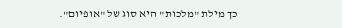כך מילת "מלכות" היא סוג של "אופיום".